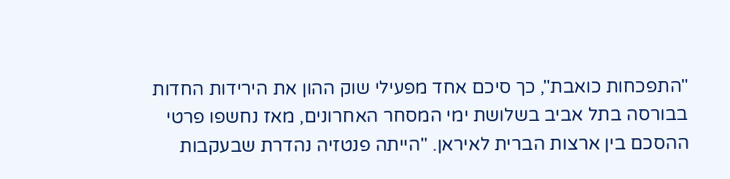"התפכחות כואבת", כך סיכם אחד מפעילי שוק ההון את הירידות החדות בבורסה בתל אביב בשלושת ימי המסחר האחרונים, מאז נחשפו פרטי ההסכם בין ארצות הברית לאיראן. "הייתה פנטזיה נהדרת שבעקבות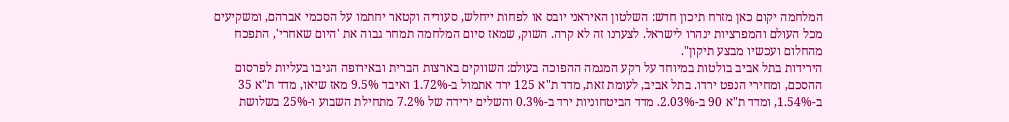המלחמה יקום כאן מזרח תיכון חדש: השלטון האיראני יובס או לפחות ייחלש, סעודיה וקטאר יחתמו על הסכמי אברהם, ומשקיעים מכל העולם והמפרציות ינהרו לישראל. לצערנו זה לא קרה. השוק, שמאז סיום המלחמה תמחר גבוה את 'היום שאחרי', התפכח מהחלום ועכשיו מבצע תיקון".
הירידות בתל אביב בולטות במיוחד על רקע המגמה ההפוכה בעולם: השווקים בארצות הברית ובאירופה הגיבו בעליות לפרסום ההסכם, ומחירי הנפט ירדו. בתל אביב, לעומת זאת, מדד ת"א 125 ירד אתמול ב-1.72% ואיבד 9.5% מאז שיאו, מדד ת"א 35 ב-1.54%, ומדד ת"א 90 ב-2.03%. מדד הביטחוניות ירד ב-0.3% והשלים ירידה של 7.2% מתחילת השבוע ו-25% בשלושת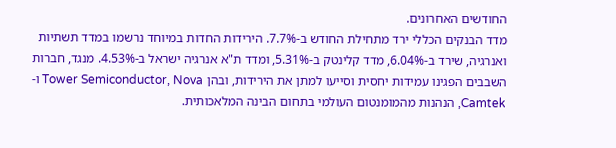החודשים האחרונים.
מדד הבנקים הכללי ירד מתחילת החודש ב-7.7%. הירידות החדות במיוחד נרשמו במדד תשתיות ואנרגיה, שירד ב-6.04%, מדד קלינטק ב-5.31%, ומדד ת"א אנרגיה ישראל ב-4.53%. מנגד, חברות השבבים הפגינו עמידות יחסית וסייעו למתן את הירידות, ובהן Tower Semiconductor, Nova ו-Camtek, הנהנות מהמומנטום העולמי בתחום הבינה המלאכותית.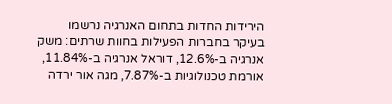הירידות החדות בתחום האנרגיה נרשמו בעיקר בחברות הפעילות בחוות שרתים: משק אנרגיה ב-12.6%, דוראל אנרגיה ב-11.84%, אורמת טכנולוגיות ב-7.87%, מגה אור ירדה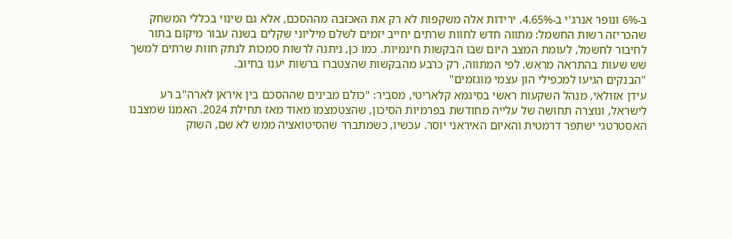ב-6% ונופר אנרג'י ב-4.65%. ירידות אלה משקפות לא רק את האכזבה מההסכם, אלא גם שינוי בכללי המשחק שהכריזה רשות החשמל: מתווה חדש לחוות שרתים יחייב יזמים לשלם מיליוני שקלים בשנה עבור מיקום בתור לחיבור לחשמל, לעומת המצב היום שבו הבקשות חינמיות. כמו כן, ניתנה לרשות סמכות לנתק חוות שרתים למשך שש שעות בהתראה מראש. לפי המתווה, רק כרבע מהבקשות שהצטברו ברשות יענו בחיוב.
"הבנקים הגיעו למכפילי הון עצמי מוגזמים"
עידן אזולאי, מנהל השקעות ראשי בסיגמא קלאריטי, מסביר: "כולם מבינים שההסכם בין איראן לארה"ב רע לישראל, ונוצרה תחושה של עלייה מחודשת בפרמיות הסיכון, שהצטמצמו מאוד מאז תחילת 2024. האמנו שמצבנו האסטרטגי ישתפר דרמטית והאיום האיראני יוסר. עכשיו, כשמתברר שהסיטואציה ממש לא שם, השוק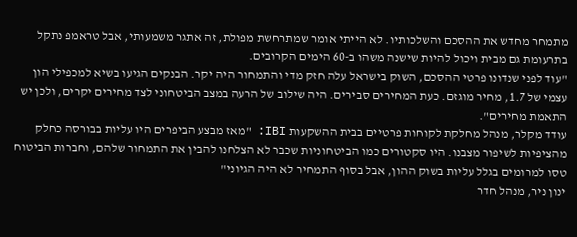מתמחר מחדש את ההסכם והשלכותיו. לא הייתי אומר שמתרחשת מפולת, זה אתגר משמעותי, אבל טראמפ נתקל בתרעומת גם מבית ויכול להיות שישנה משהו ב-60 הימים הקרובים.
"עוד לפני שנדונו פרטי ההסכם, השוק בישראל עלה חזק מדי והתמחור היה יקר. הבנקים הגיעו בשיא למכפילי הון עצמי של 1.7, מחיר מוגזם. כעת המחירים סבירים. היה שילוב של הרעה במצב הביטחוני לצד מחירים יקרים, ולכן יש התאמת מחירים".
עודד מקלר, מנהל מחלקת לקוחות פרטיים בבית ההשקעות IBI: "מאז מבצע הביפרים היו עליות בבורסה כחלק מהציפיות לשיפור מצבנו. היו סקטורים כמו הביטחוניות שכבר לא הצלחנו להבין את התמחור שלהם, וחברות הביטוח טסו למרומים בגלל עליות בשוק ההון, אבל בסוף התמחיר לא היה הגיוני"
ינון ניר, מנהל חדר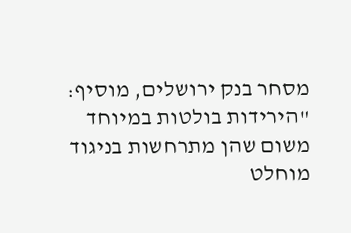מסחר בנק ירושלים, מוסיף: "הירידות בולטות במיוחד משום שהן מתרחשות בניגוד מוחלט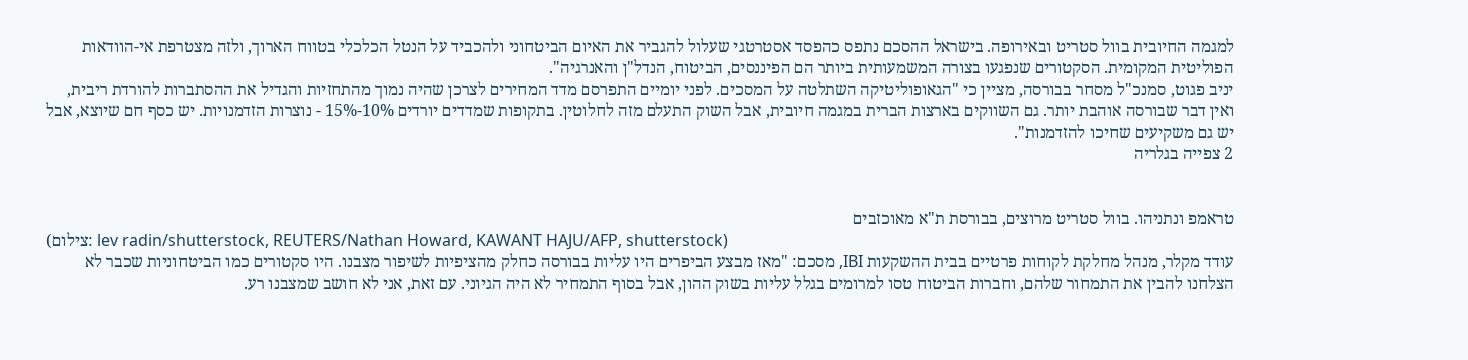למגמה החיובית בוול סטריט ובאירופה. בישראל ההסכם נתפס כהפסד אסטרטגי שעלול להגביר את האיום הביטחוני ולהכביד על הנטל הכלכלי בטווח הארוך, ולזה מצטרפת אי-הוודאות הפוליטית המקומית. הסקטורים שנפגעו בצורה המשמעותית ביותר הם הפיננסים, הביטוח, הנדל"ן והאנרגיה".
יניב פגוט, סמנכ"ל מסחר בבורסה, מציין כי "הגאופוליטיקה השתלטה על המסכים. לפני יומיים התפרסם מדד המחירים לצרכן שהיה נמוך מהתחזיות והגדיל את ההסתברות להורדת ריבית, ואין דבר שבורסה אוהבת יותר. גם השווקים בארצות הברית במגמה חיובית, אבל השוק התעלם מזה לחלוטין. בתקופות שמדדים יורדים 10%-15% - נוצרות הזדמנויות. יש כסף חם שיוצא, אבל יש גם משקיעים שחיכו להזדמנות".
2 צפייה בגלריה


טראמפ ונתניהו. בוול סטריט מרוצים, בבורסת ת"א מאוכזבים
(צילום: lev radin/shutterstock, REUTERS/Nathan Howard, KAWANT HAJU/AFP, shutterstock)
עודד מקלר, מנהל מחלקת לקוחות פרטיים בבית ההשקעות IBI, מסכם: "מאז מבצע הביפרים היו עליות בבורסה כחלק מהציפיות לשיפור מצבנו. היו סקטורים כמו הביטחוניות שכבר לא הצלחנו להבין את התמחור שלהם, וחברות הביטוח טסו למרומים בגלל עליות בשוק ההון, אבל בסוף התמחיר לא היה הגיוני. עם זאת, אני לא חושב שמצבנו רע.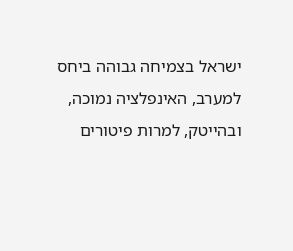ישראל בצמיחה גבוהה ביחס למערב, האינפלציה נמוכה, ובהייטק, למרות פיטורים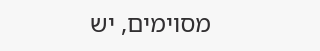מסוימים, יש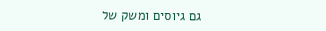גם גיוסים ומשק של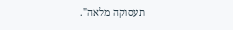תעסוקה מלאה".